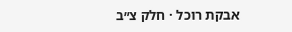אבקת רוכל · חלק צ״ב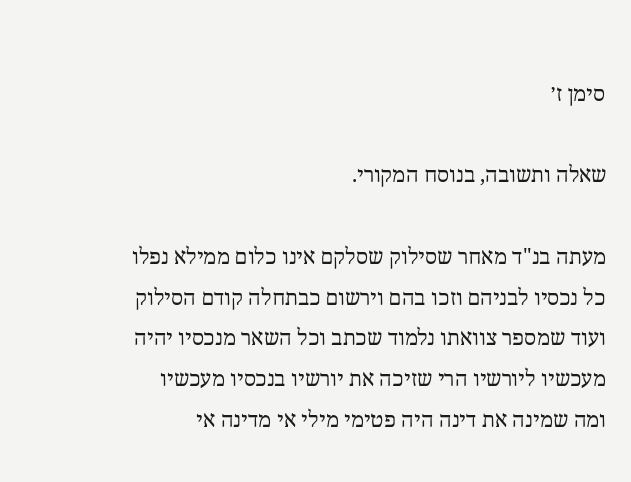סימן ז׳

שאלה ותשובה, בנוסח המקורי.

מעתה בנ"ד מאחר שסילוק שסלקם אינו כלום ממילא נפלו כל נכסיו לבניהם וזכו בהם וירשום כבתחלה קודם הסילוק ועוד שמספר צוואתו נלמוד שכתב וכל השאר מנכסיו יהיה מעכשיו ליורשיו הרי שזיכה את יורשיו בנכסיו מעכשיו ומה שמינה את דינה היה פטימי מילי אי מדינה אי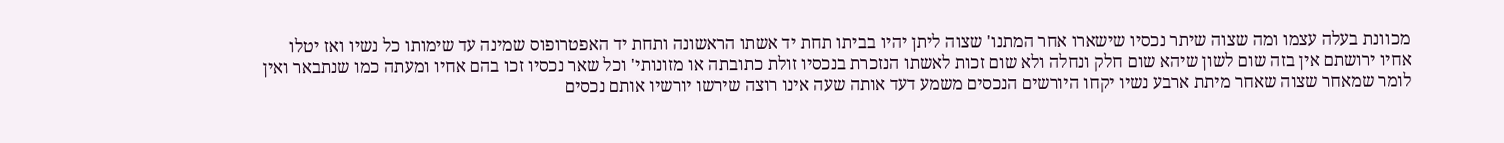מכוונת בעלה עצמו ומה שצוה שיתר נכסיו שישארו אחר המתנו' שצוה ליתן יהיו בביתו תחת יד אשתו הראשונה ותחת יד האפטרופוס שמינה עד שימותו כל נשיו ואז יטלו אחיו ירושתם אין בזה שום לשון שיהא שום חלק ונחלה ולא שום זכות לאשתו הנזכרת בנכסיו זולת כתובתה או מזונותי' וכל שאר נכסיו זכו בהם אחיו ומעתה כמו שנתבאר ואין לומר שמאחר שצוה שאחר מיתת ארבע נשיו יקחו היורשים הנכסים משמע דעד אותה שעה אינו רוצה שירשו יורשיו אותם נכסים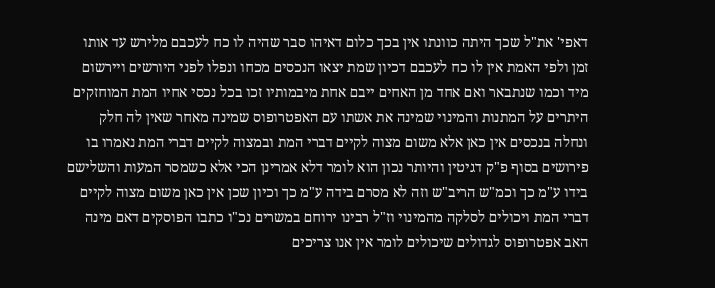דאפי' את"ל שכך היתה כוונתו אין בכך כלום דאיהו סבר שהיה לו כח לעכבם מלירש עד אותו זמן ולפי האמת אין לו כח לעכבם דכיון שמת יצאו הנכסים מכחו ונפלו לפני היורשים ויירשום מיד וכמו שנתבאר ואם אחד מן האחים ייבם אחת מיבמותיו זכו בכל נכסי אחיו המת המוחזקים היתרים על המתנות והמינוי שמינה את אשתו עם האפטרופוס שמינה מאחר שאין לה חלק ונחלה בנכסים אין כאן אלא משום מצוה לקיים דברי המת ובמצוה לקיים דברי המת נאמרו בו פירושים בסוף פ"ק דגיטין והיותר נכון הוא לומר דלא אמרינן הכי אלא כשמסר המעות והשלישם בידו ע"מ כך וכמ"ש הריב"ש וזה לא מסרם בידה ע"מ כך וכיון שכן אין כאן משום מצוה לקיים דברי המת ויכולים לסלקה מהמינוי וז"ל רבינו ירוחם במשרים נכ"ו כתבו הפוסקים דאם מינה האב אפטרופוס לגדולים שיכולים לומר אין אנו צריכים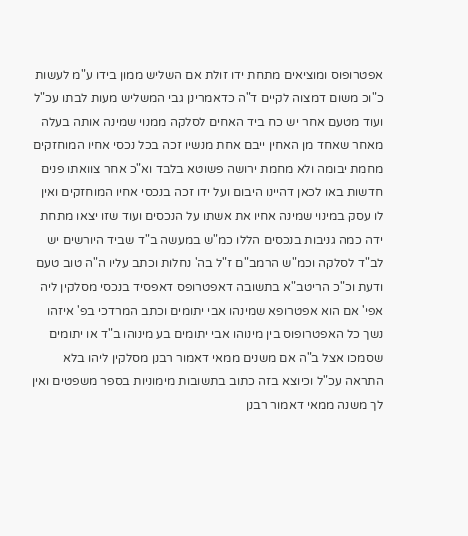אפטרופוס ומוציאים מתחת ידו זולת אם השליש ממון בידו ע"מ לעשות כ"וכ משום דמצוה לקיים ד"ה כדאמרינן גבי המשליש מעות לבתו עכ"ל ועוד מטעם אחר יש כח ביד האחים לסלקה ממנוי שמינה אותה בעלה מאחר שאחד מן האחין ייבם אחת מנשיו זכה בכל נכסי אחיו המוחזקים מחמת יבומה ולא מחמת ירושה פשוטא בלבד וא"כ אחר צוואתו פנים חדשות באו לכאן דהיינו היבום ועל ידו זכה בנכסי אחיו המוחזקים ואין לו עסק במינוי שמינה אחיו את אשתו על הנכסים ועוד שזו יצאו מתחת ידה כמה גניבות בנכסים הללו כמ"ש במעשה ב"ד שביד היורשים יש לב"ד לסלקה וכמ"ש הרמב"ם ז"ל בה' נחלות וכתב עליו ה"ה טוב טעם ודעת וכ"כ הריטב"א בתשובה דאפטרופס דאפסיד בנכסי מסלקין ליה אפי' אם הוא אפטרופא שמינהו אבי יתומים וכתב המרדכי בפ' איזהו נשך כל האפטרופוס בין מינוהו אבי יתומים בע מינוהו ב"ד או יתומים שסמכו אצל ב"ה אם משנים ממאי דאמור רבנן מסלקין ליהו בלא התראה עכ"ל וכיוצא בזה כתוב בתשובות מימוניות בספר משפטים ואין לך משנה ממאי דאמור רבנן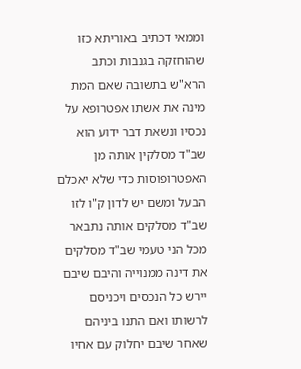וממאי דכתיב באוריתא כזו שהוחזקה בגנבות וכתב הרא"ש בתשובה שאם המת מינה את אשתו אפטרופא על נכסיו ונשאת דבר ידוע הוא שב"ד מסלקין אותה מן האפטרופוסות כדי שלא יאכלם הבעל ומשם יש לדון ק"ו לזו שב"ד מסלקים אותה נתבאר מכל הני טעמי שב"ד מסלקים את דינה ממנוייה והיבם שיבם יירש כל הנכסים ויכניסם לרשותו ואם התנו ביניהם שאחר שיבם יחלוק עם אחיו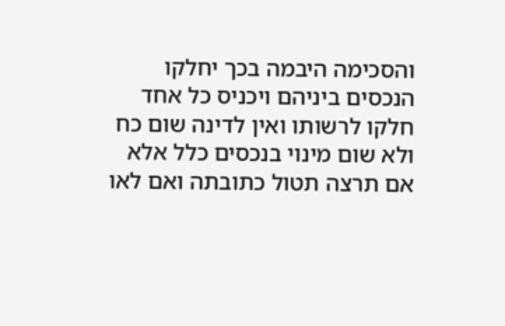והסכימה היבמה בכך יחלקו הנכסים ביניהם ויכניס כל אחד חלקו לרשותו ואין לדינה שום כח ולא שום מינוי בנכסים כלל אלא אם תרצה תטול כתובתה ואם לאו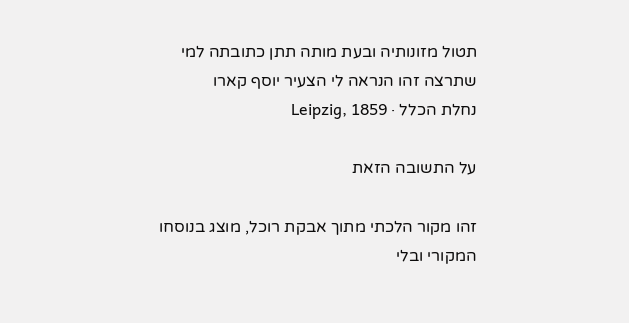תטול מזונותיה ובעת מותה תתן כתובתה למי שתרצה זהו הנראה לי הצעיר יוסף קארו
נחלת הכלל · Leipzig, 1859

על התשובה הזאת

זהו מקור הלכתי מתוך אבקת רוכל, מוצג בנוסחו המקורי ובלי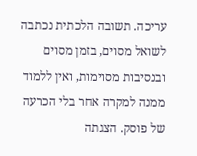עריכה. תשובה הלכתית נכתבה לשואל מסוים, בזמן מסוים ובנסיבות מסוימות, ואין ללמוד ממנה למקרה אחר בלי הכרעה של פוסק. הצגתה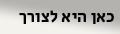כאן היא לצורך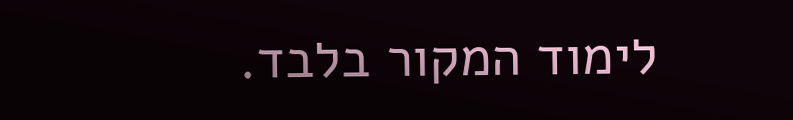לימוד המקור בלבד.